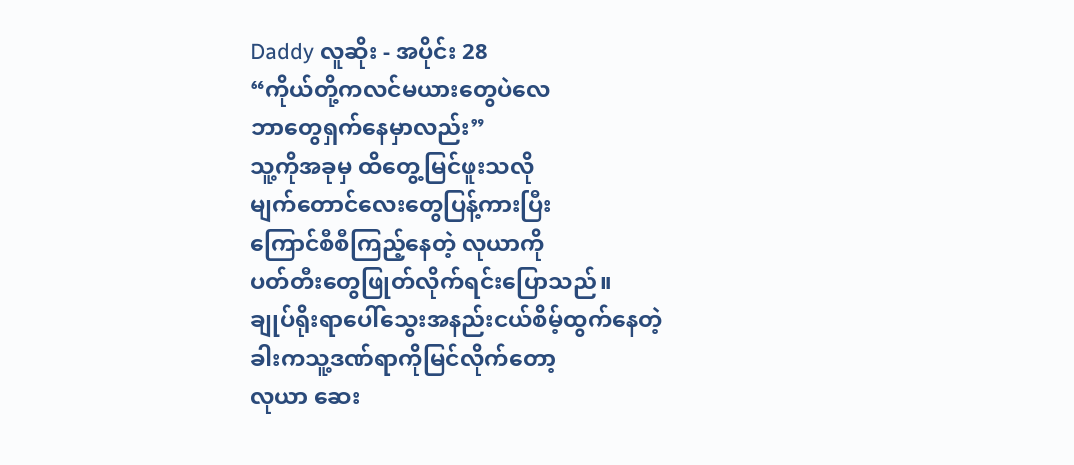Daddy လူဆိုး - အပိုင်း 28
“ကိုယ်တို့ကလင်မယားတွေပဲလေ
ဘာတွေရှက်နေမှာလည်း”
သူ့ကိုအခုမှ ထိတွေ့မြင်ဖူးသလို
မျက်တောင်လေးတွေပြန့်ကားပြီး
ကြောင်စီစီကြည့်နေတဲ့ လုယာကို
ပတ်တီးတွေဖြုတ်လိုက်ရင်းပြောသည်။
ချုပ်ရိုးရာပေါ်သွေးအနည်းငယ်စိမ့်ထွက်နေတဲ့
ခါးကသူ့ဒဏ်ရာကိုမြင်လိုက်တော့
လုယာ ဆေး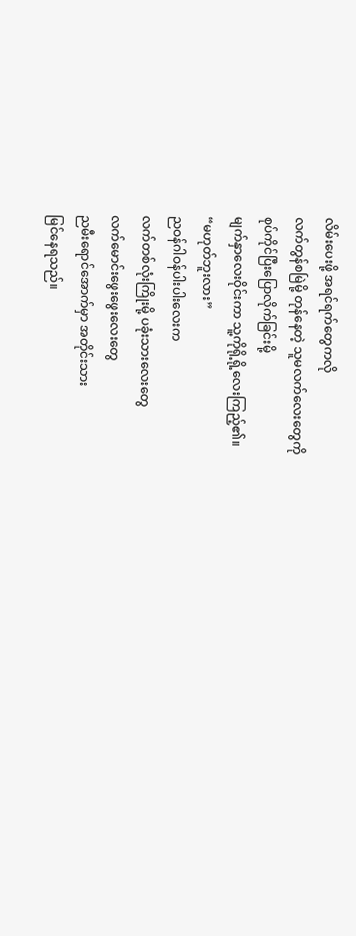လိမ်းပေးဖို့ အရင်ရက်တွေကလို
လက်တွန်စမြဲမို့ တုန်နေတဲ့ သူမလက်လေးတွေကို
စုပ်ကိုင်ပြီးပြောလိုက်ခြင်းမို့
မျက်နှာလေးဝိုင်းကာ သူ့ကိုရို့ရို့လေးကြည့်၏။
“မဟုတ်ဘူးလား”
ညဝန်ဂါဝန်ပါးပါးလေးက
လက်တစ်လုံးကြိုးမို့ ပခုံးသားလေးတွေ
လက်မောင်းဖွေးဖွေးလေးတွေ
ညမီးရောင်အောက်မှာ အတိုင်းသား
မြင်နေရသည်။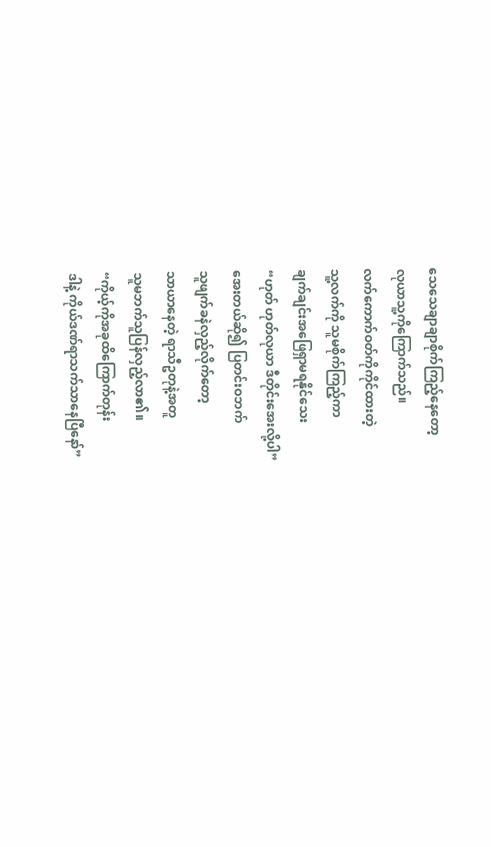သေသေချာချာစိုက်ကြည့်နေတော့
လုယာသူ့ကိုကြောက်သည်။
လက်ကောက်ဝတ်ကိုကိုင်ထားတဲ့
သူ့လက်ကို သူမစိုက်ကြည့်ကာ
ချက်ချင်းအဖြေရှာမရနိုင်သေး
“ဟုတ် ဟုတ်လုယာ ဒီတိုင်းအေးလို့ပါ”
အေးတယ်ဆို၍ ပြတင်းဝဘက်
သူဖျက်ခနဲလှည့်လိုက်တော့
သာယာနေတဲ့ ရာသီဥတုနဲ့အတူ
သူမဘက်သူပြန်လှည့်လာ၏။
“ကိုယ့်ကိုအခုထိကြောက်တုန်း
ဒါနဲ့ ကိုယ်ဒဏ်ရာသက်သာနေပြီနော်”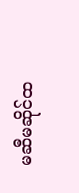မဆီမဆိုင်ထ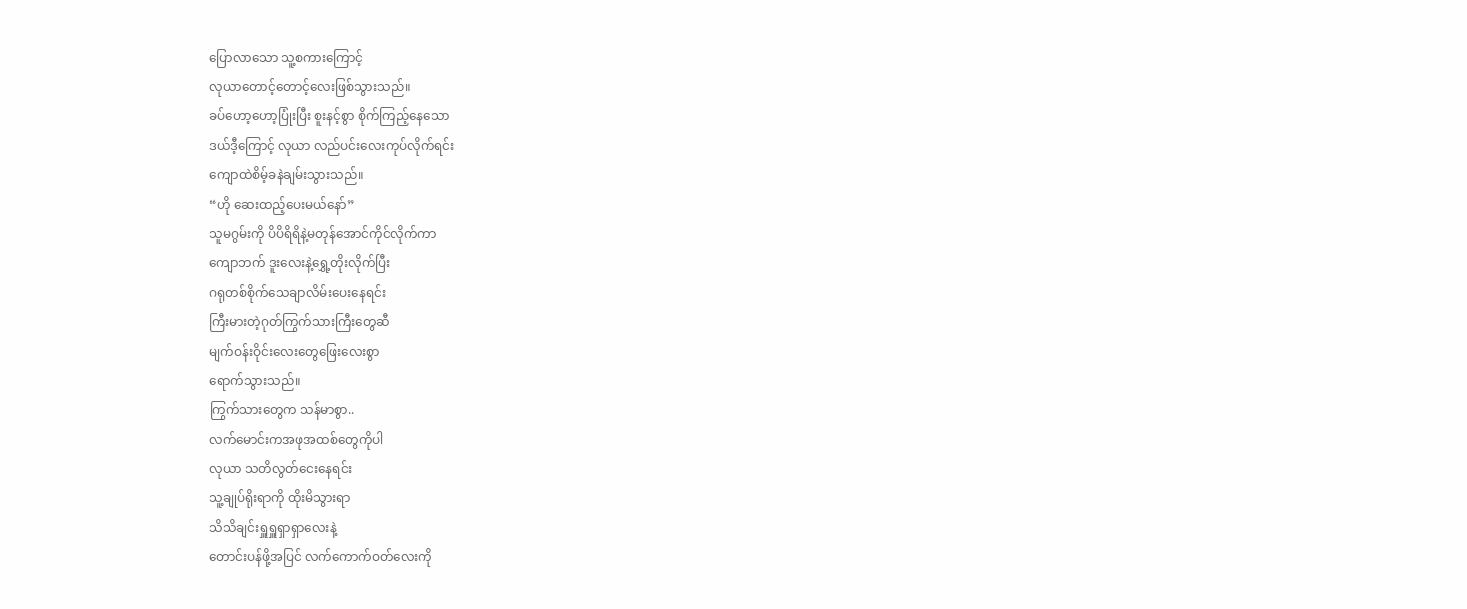ပြောလာသော သူ့စကားကြောင့်
လုယာတောင့်တောင့်လေးဖြစ်သွားသည်။
ခပ်ဟော့ဟော့ပြုံးပြီး စူးနင့်စွာ စိုက်ကြည့်နေသော
ဒယ်ဒီ့ကြောင့် လုယာ လည်ပင်းလေးကုပ်လိုက်ရင်း
ကျောထဲစိမ့်ခနဲချမ်းသွားသည်။
“ဟို ဆေးထည့်ပေးမယ်နော်”
သူမဂွမ်းကို ပိပိရိရိနဲ့မတုန်အောင်ကိုင်လိုက်ကာ
ကျောဘက် ဒူးလေးနဲ့ရွှေ့တိုးလိုက်ပြီး
ဂရုတစ်စိုက်သေချာလိမ်းပေးနေရင်း
ကြီးမားတဲ့ဂုတ်ကြွက်သားကြီးတွေဆီ
မျက်ဝန်းဝိုင်းလေးတွေဖြေးလေးစွာ
ရောက်သွားသည်။
ကြွက်သားတွေက သန်မာစွာ..
လက်မောင်းကအဖုအထစ်တွေကိုပါ
လုယာ သတိလွတ်ငေးနေရင်း
သူ့ချုပ်ရိုးရာကို ထိုးမိသွားရာ
သိသိချင်းရှူရှူရှာရှာလေးနဲ့
တောင်းပန်ဖို့အပြင် လက်ကောက်ဝတ်လေးကို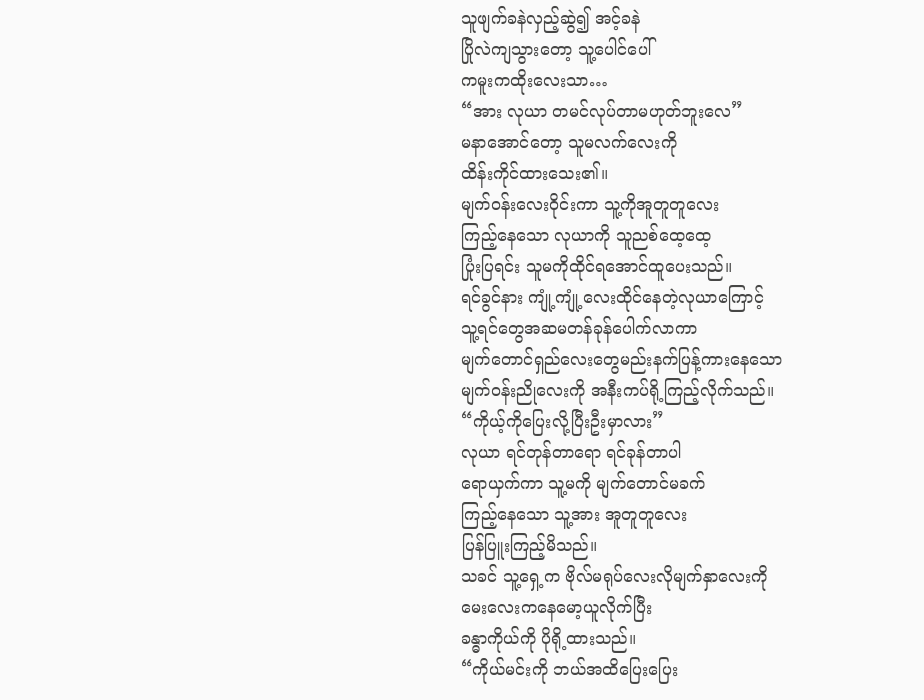သူဖျက်ခနဲလှည့်ဆွဲ၍ အင့်ခနဲ
ပြိုလဲကျသွားတော့ သူ့ပေါင်ပေါ်
ကမူးကထိုးလေးသာ…
“အား လုယာ တမင်လုပ်တာမဟုတ်ဘူးလေ”
မနာအောင်တော့ သူမလက်လေးကို
ထိန်းကိုင်ထားသေး၏။
မျက်ဝန်းလေးဝိုင်းကာ သူ့ကိုအူတူတူလေး
ကြည့်နေသော လုယာကို သူညစ်ထေ့ထေ့
ပြုံးပြရင်း သူမကိုထိုင်ရအောင်ထူပေးသည်။
ရင်ခွင်နား ကျုံ့ကျုံ့လေးထိုင်နေတဲ့လုယာကြောင့်
သူ့ရင်တွေအဆမတန်ခုန်ပေါက်လာကာ
မျက်တောင်ရှည်လေးတွေမည်းနက်ပြန့်ကားနေသော
မျက်ဝန်းညိုလေးကို အနီးကပ်ရို့ကြည့်လိုက်သည်။
“ကိုယ့်ကိုပြေးလို့ပြီးဦးမှာလား”
လုယာ ရင်တုန်တာရော ရင်ခုန်တာပါ
ရောယှက်ကာ သူ့မကို မျက်တောင်မခက်
ကြည့်နေသော သူ့အား အူတူတူလေး
ပြန်ပြူးကြည့်မိသည်။
သခင် သူ့ရှေ့က ဗိုလ်မရုပ်လေးလိုမျက်နှာလေးကို
မေးလေးကနေမော့ယူလိုက်ပြီး
ခန္ဓာကိုယ်ကို ပိုရို့ထားသည်။
“ကိုယ်မင်းကို ဘယ်အထိပြေးပြေး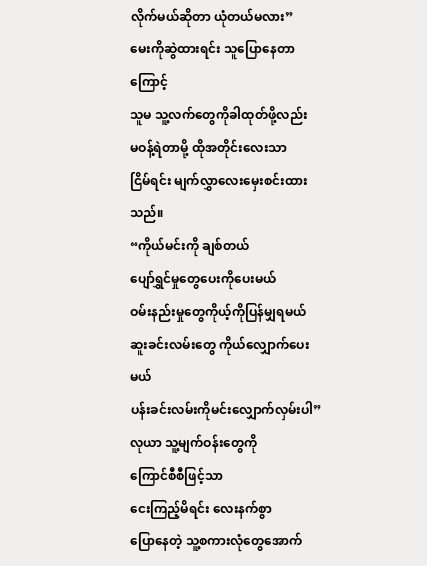လိုက်မယ်ဆိုတာ ယုံတယ်မလား”
မေးကိုဆွဲထားရင်း သူပြောနေတာကြောင့်
သူမ သူ့လက်တွေကိုခါထုတ်ဖို့လည်း
မဝန့်ရဲတာမို့ ထိုအတိုင်းလေးသာ
ငြိမ်ရင်း မျက်လွှာလေးမှေးစင်းထားသည်။
“ကိုယ်မင်းကို ချစ်တယ်
ပျော်ရွှင်မှုတွေပေးကိုပေးမယ်
ဝမ်းနည်းမှုတွေကိုယ့်ကိုပြန်မျှရမယ်
ဆူးခင်းလမ်းတွေ ကိုယ်လျှောက်ပေးမယ်
ပန်းခင်းလမ်းကိုမင်းလျှောက်လှမ်းပါ”
လုယာ သူ့မျက်ဝန်းတွေကို
ကြောင်စီစီဖြင့်သာ
ငေးကြည့်မိရင်း လေးနက်စွာ
ပြောနေတဲ့ သူ့စကားလုံတွေအောက်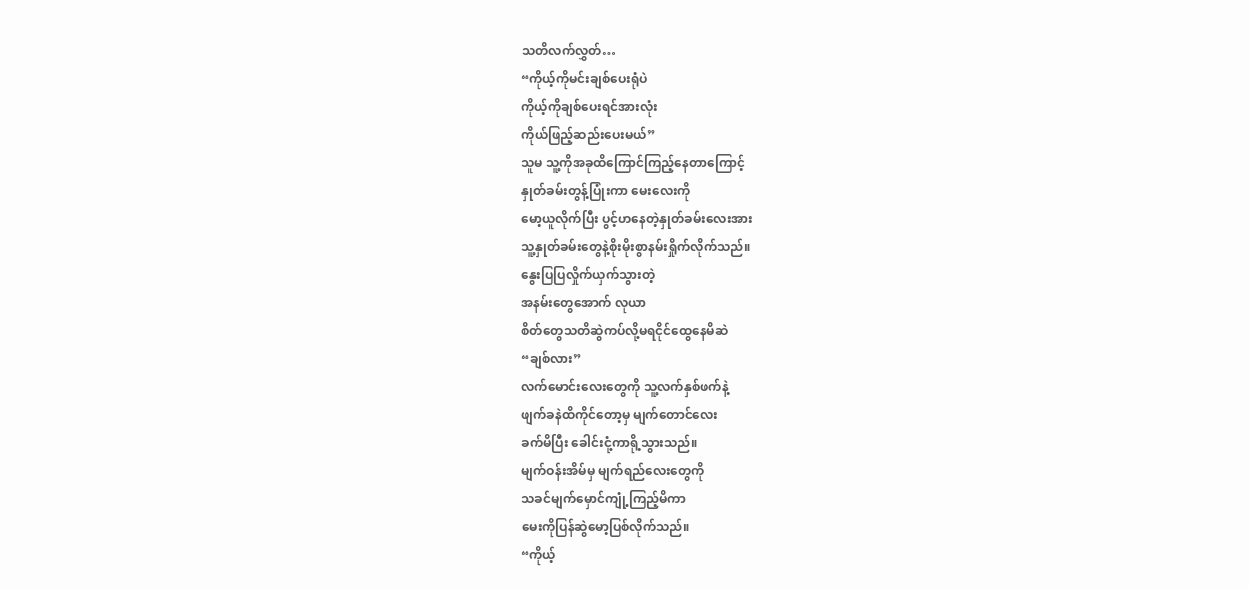သတိလက်လွှတ်…
“ကိုယ့်ကိုမင်းချစ်ပေးရုံပဲ
ကိုယ့်ကိုချစ်ပေးရင်အားလုံး
ကိုယ်ဖြည့်ဆည်းပေးမယ်”
သူမ သူ့ကိုအခုထိကြောင်ကြည့်နေတာကြောင့်
နှုတ်ခမ်းတွန့်ပြုံးကာ မေးလေးကို
မော့ယူလိုက်ပြီး ပွင့်ဟနေတဲ့နှုတ်ခမ်းလေးအား
သူ့နှုတ်ခမ်းတွေနဲ့စိုးမိုးစွာနမ်းရှိုက်လိုက်သည်။
နွေးပြပြလှိုက်ယှက်သွားတဲ့
အနမ်းတွေအောက် လုယာ
စိတ်တွေသတိဆွဲကပ်လို့မရငိုင်ထွေနေမိဆဲ
“ချစ်လား”
လက်မောင်းလေးတွေကို သူ့လက်နှစ်ဖက်နဲ့
ဖျက်ခနဲထိကိုင်တော့မှ မျက်တောင်လေး
ခက်မိပြီး ခေါင်းငုံ့ကာရို့သွားသည်။
မျက်ဝန်းအိမ်မှ မျက်ရည်လေးတွေကို
သခင်မျက်မှောင်ကျုံ့ကြည့်မိကာ
မေးကိုပြန်ဆွဲမော့ပြစ်လိုက်သည်။
“ကိုယ့်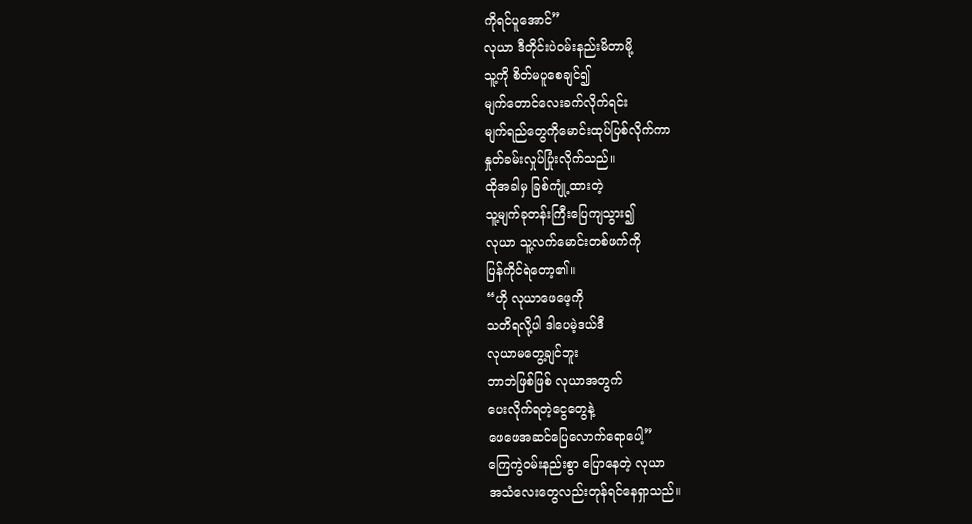ကိုရင်ပူအောင်”
လုယာ ဒီတိုင်းပဲဝမ်းနည်းမိတာမို့
သူ့ကို စိတ်မပူစေချင်၍
မျက်တောင်လေးခက်လိုက်ရင်း
မျက်ရည်တွေကိုမောင်းထုပ်ပြစ်လိုက်ကာ
နှုတ်ခမ်းလှုပ်ပြုံးလိုက်သည်။
ထိုအခါမှ ခြစ်ကျုံ့ထားတဲ့
သူ့မျက်ခုတန်းကြီးပြေကျသွား၍
လုယာ သူ့လက်မောင်းတစ်ဖက်ကို
ပြန်ကိုင်ရဲတော့၏။
“ဟို လုယာဖေဖေ့ကို
သတိရလို့ပါ ဒါပေမဲ့ဒယ်ဒီ
လုယာမတွေ့ချင်ဘူး
ဘာဘဲဖြစ်ဖြစ် လုယာအတွက်
ပေးလိုက်ရတဲ့ငွေတွေနဲ့
ဖေဖေအဆင်ပြေလောက်ရောပေါ့”
ကြေကွဲဝမ်းနည်းစွာ ပြောနေတဲ့ လုယာ
အသံလေးတွေလည်းတုန်ရင်နေရှာသည်။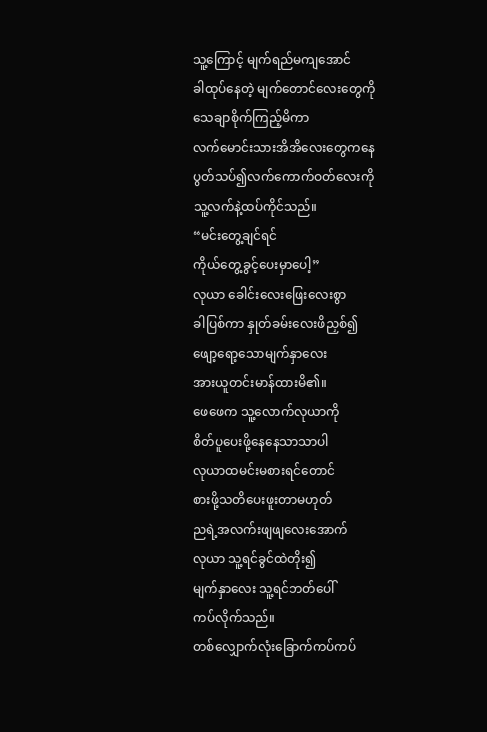သူ့ကြောင့် မျက်ရည်မကျအောင်
ခါထုပ်နေတဲ့ မျက်တောင်လေးတွေကို
သေချာစိုက်ကြည့်မိကာ
လက်မောင်းသားအိအိလေးတွေကနေ
ပွတ်သပ်၍လက်ကောက်ဝတ်လေးကို
သူ့လက်နဲ့ထပ်ကိုင်သည်။
“မင်းတွေ့ချင်ရင်
ကိုယ်တွေ့ခွင့်ပေးမှာပေါ့”
လုယာ ခေါင်းလေးဖြေးလေးစွာ
ခါပြစ်ကာ နှုတ်ခမ်းလေးဖိညှစ်၍
ဖျော့ရော့သောမျက်နှာလေး
အားယူတင်းမာန်ထားမိ၏။
ဖေဖေက သူ့လောက်လုယာကို
စိတ်ပူပေးဖို့နေနေသာသာပါ
လုယာထမင်းမစားရင်တောင်
စားဖို့သတိပေးဖူးတာမဟုတ်
ညရဲ့အလက်းဖျဖျလေးအောက်
လုယာ သူ့ရင်ခွင်ထဲတိုး၍
မျက်နှာလေး သူ့ရင်ဘတ်ပေါ်
ကပ်လိုက်သည်။
တစ်လျှောက်လုံးခြောက်ကပ်ကပ်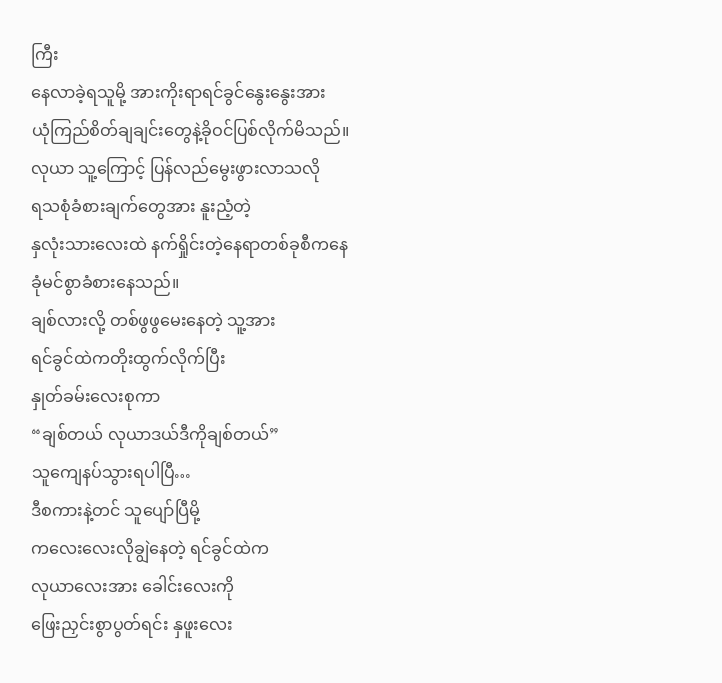ကြီး
နေလာခဲ့ရသူမို့ အားကိုးရာရင်ခွင်နွေးနွေးအား
ယုံကြည်စိတ်ချချင်းတွေနဲ့ခိုဝင်ပြစ်လိုက်မိသည်။
လုယာ သူ့ကြောင့် ပြန်လည်မွေးဖွားလာသလို
ရသစုံခံစားချက်တွေအား နူးညံ့တဲ့
နှလုံးသားလေးထဲ နက်ရှိုင်းတဲ့နေရာတစ်ခုစီကနေ
ခုံမင်စွာခံစားနေသည်။
ချစ်လားလို့ တစ်ဖွဖွမေးနေတဲ့ သူ့အား
ရင်ခွင်ထဲကတိုးထွက်လိုက်ပြီး
နှုတ်ခမ်းလေးစုကာ
“ချစ်တယ် လုယာဒယ်ဒီကိုချစ်တယ်”
သူကျေနပ်သွားရပါပြီ…
ဒီစကားနဲ့တင် သူပျော်ပြီမို့
ကလေးလေးလိုချွဲနေတဲ့ ရင်ခွင်ထဲက
လုယာလေးအား ခေါင်းလေးကို
ဖြေးညှင်းစွာပွတ်ရင်း နှဖူးလေး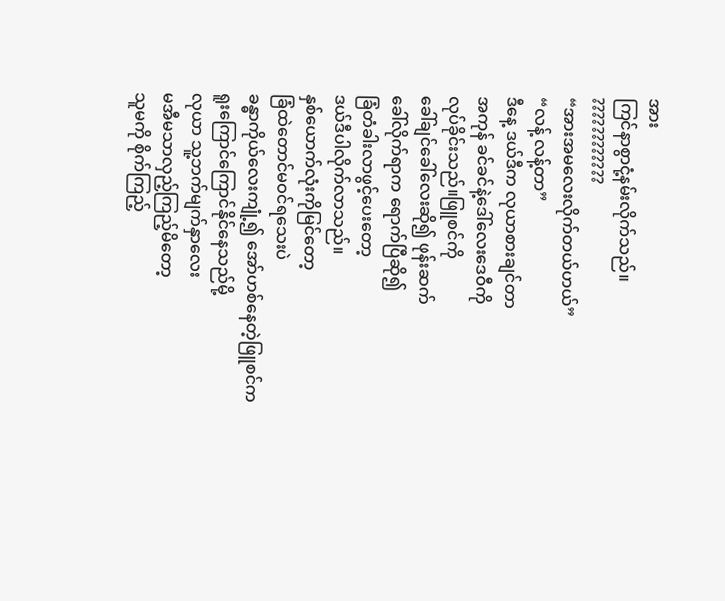အား
ကြင်နာစွာငုံ့နမ်းလိုက်သည်။
????????????
“အားအမလေးလိုက်တယ်ဟယ်”
“လန့် လန့်တာ”
ဒီနေ့ ဒယ်ဒီက လုယာစားချင်တာ
အကုန် ခင်ခင်နဲ့ဒေါ်လေးဒေဝီကို
လုပ်ခိုင်းသည်။ဖြူစင်ကို
ခေါ်ချင်ခေါ်လေးဆို၍ ဖုန်းဆက်
ခေါ်လိုက်ရာက ရောက်ပြီဆို၍
ခြံတံခါးလာဖွင့်ပေးတော့
ဒယ်ဒီပါလိုက်လာသည်။
နှစ်ယောက်လုံးကိုမြင်တော့
ခြံထဲတောင်မဝင်ရသေးပဲ
ခန္ဓာကိုယ်လေးကျုံ့၍ အော်ဟစ်နေတဲ့ဖြူစင်က
ရူးကြောင်ကြောင်နိုင်နေသည်မို့
လုယာ သူ့ဘက်မျက်နှာလေး
မအီမသာလှည့်ကြည့်မိတော့
သူမကို စိုက်ကြည့်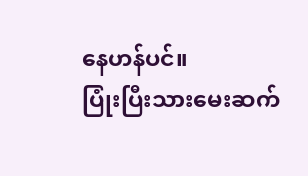နေဟန်ပင်။
ပြုံးပြီးသားမေးဆက်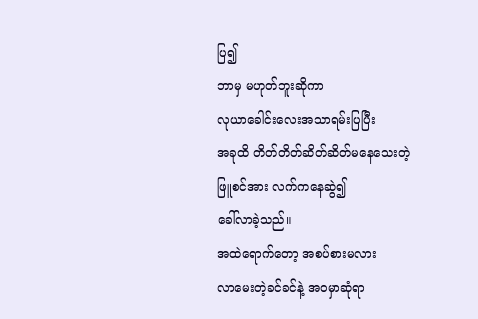ပြ၍
ဘာမှ မဟုတ်ဘူးဆိုကာ
လုယာခေါင်းလေးအသာရမ်းပြပြီး
အခုထိ တိတ်တိတ်ဆိတ်ဆိတ်မနေသေးတဲ့
ဖြူစင်အား လက်ကနေဆွဲ၍
ခေါ်လာခဲ့သည်။
အထဲရောက်တော့ အစပ်စားမလား
လာမေးတဲ့ခင်ခင်နဲ့ အဝမှာဆုံရာ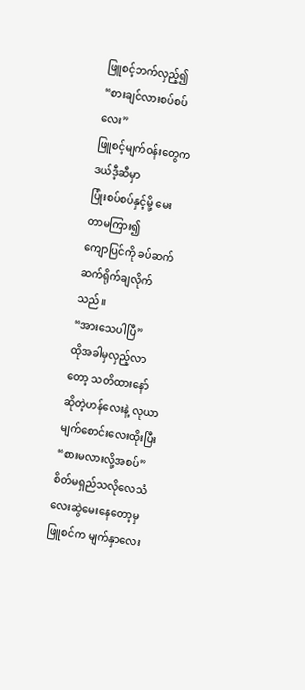ဖြူစင့်ဘက်လှည့်၍
“စားချင်လားစပ်စပ်လေး”
ဖြူစင့်မျက်ဝန်းတွေက ဒယ်ဒီ့ဆီမှာ
ပြုံးစပ်စပ်နှင့်မို့ မေးတာမကြား၍
ကျောပြင်ကို ခပ်ဆက်ဆက်ရိုက်ချလိုက်သည်။
“အားသေပါပြီ”
ထိုအခါမှလှည့်လာတော့ သတိထားနော်
ဆိုတဲ့ဟန်လေးနဲ့ လုယာမျက်စောင်းလေးထိုးပြီး
“စားမလားလို့အစပ်”
စိတ်မရှည်သလိုလေသံလေးဆွဲမေးနေတော့မှ
ဖြူစင်က မျက်နှာလေး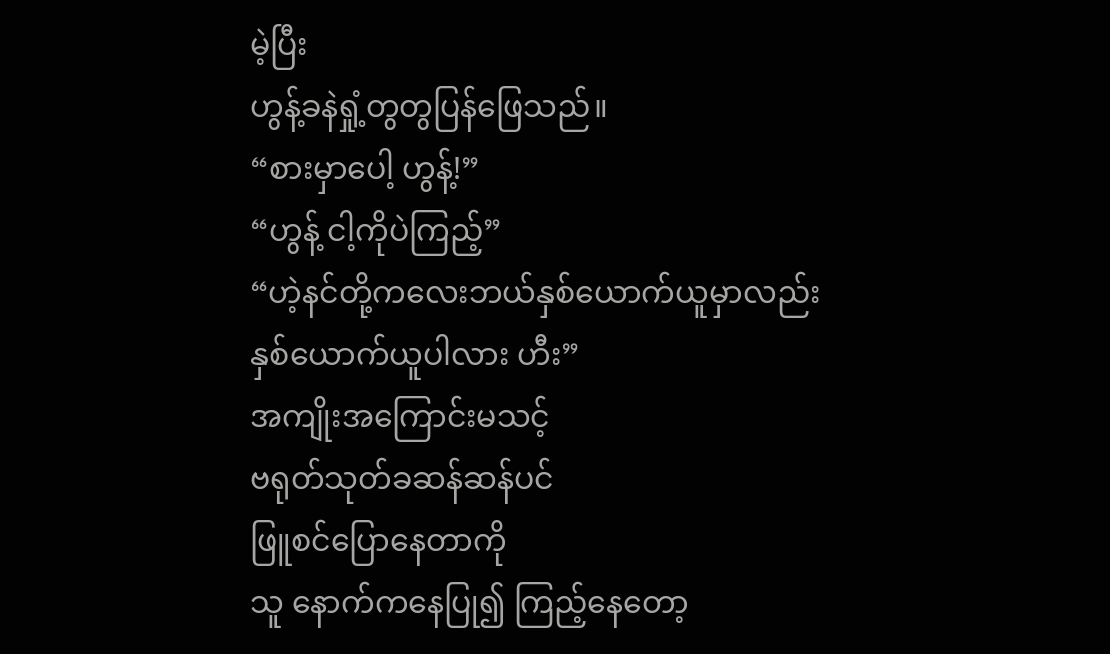မဲ့ပြီး
ဟွန့်ခနဲရှုံ့တွတွပြန်ဖြေသည်။
“စားမှာပေါ့ ဟွန့်!”
“ဟွန့် ငါ့ကိုပဲကြည့်”
“ဟဲ့နင်တို့ကလေးဘယ်နှစ်ယောက်ယူမှာလည်း
နှစ်ယောက်ယူပါလား ဟီး”
အကျိုးအကြောင်းမသင့်
ဗရုတ်သုတ်ခဆန်ဆန်ပင်
ဖြူစင်ပြောနေတာကို
သူ နောက်ကနေပြု၍ ကြည့်နေတော့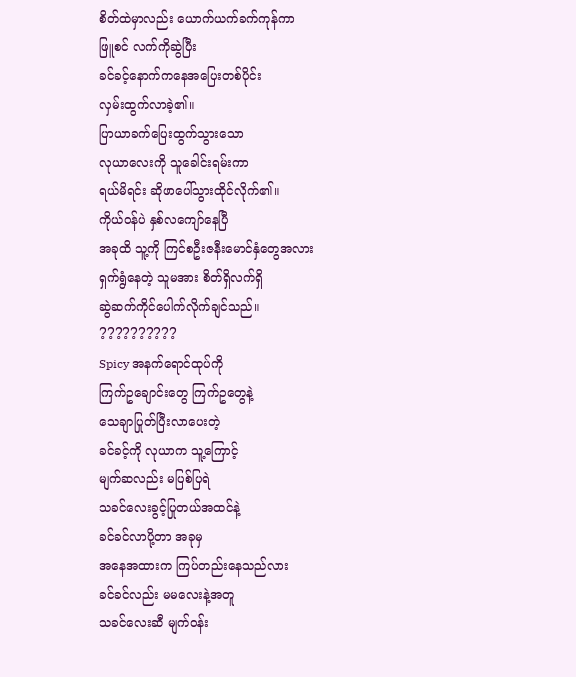စိတ်ထဲမှာလည်း ယောက်ယက်ခက်ကုန်ကာ
ဖြူစင် လက်ကိုဆွဲပြီး
ခင်ခင့်နောက်ကနေအပြေးတစ်ပိုင်း
လှမ်းထွက်လာခဲ့၏။
ပြာယာခက်ပြေးထွက်သွားသော
လုယာလေးကို သူခေါင်းရမ်းကာ
ရယ်မိရင်း ဆိုဖာပေါ်သွားထိုင်လိုက်၏။
ကိုယ်ဝန်ပဲ နှစ်လကျော်နေပြီ
အခုထိ သူ့ကို ကြင်စဦးဇနီးမောင်နှံတွေအလား
ရှက်ရွံနေတဲ့ သူမအား စိတ်ရှိလက်ရှိ
ဆွဲဆက်ကိုင်ပေါက်လိုက်ချင်သည်။
??????????
Spicy အနက်ရောင်ထုပ်ကို
ကြက်ဥချောင်းတွေ ကြက်ဥတွေနဲ့
သေချာပြုတ်ပြီးလာပေးတဲ့
ခင်ခင့်ကို လုယာက သူ့ကြောင့်
မျက်ဆလည်း မပြစ်ပြရဲ
သခင်လေးခွင့်ပြုတယ်အထင်နဲ့
ခင်ခင်လာပို့တာ အခုမှ
အနေအထားက ကြပ်တည်းနေသည်လား
ခင်ခင်လည်း မမလေးနဲ့အတူ
သခင်လေးဆီ မျက်ဝန်း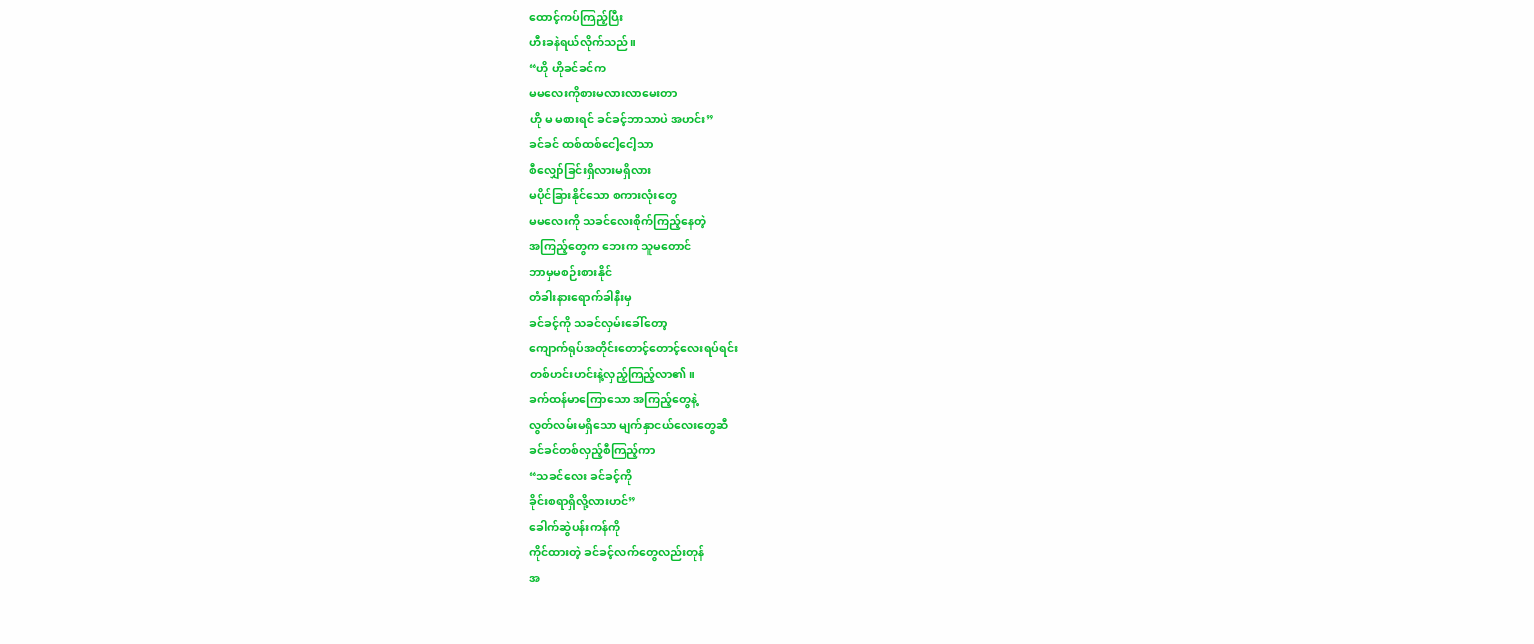ထောင့်ကပ်ကြည့်ပြီး
ဟီးခနဲရယ်လိုက်သည်။
“ဟို ဟိုခင်ခင်က
မမလေးကိုစားမလားလာမေးတာ
ဟို မ မစားရင် ခင်ခင့်ဘာသာပဲ အဟင်း”
ခင်ခင် ထစ်ထစ်ငေါ့ငေါ့သာ
စီလျှော်ခြင်းရှိလားမရှိလား
မပိုင်ခြားနိုင်သော စကားလုံးတွေ
မမလေးကို သခင်လေးစိုက်ကြည့်နေတဲ့
အကြည့်တွေက ဘေးက သူမတောင်
ဘာမှမစဉ်းစားနိုင်
တံခါးနားရောက်ခါနီးမှ
ခင်ခင့်ကို သခင်လှမ်းခေါ်တော့
ကျောက်ရုပ်အတိုင်းတောင့်တောင့်လေးရပ်ရင်း
တစ်ဟင်းဟင်းနဲ့လှည့်ကြည့်လာ၏။
ခက်ထန်မာကြောသော အကြည့်တွေနဲ့
လွတ်လမ်းမရှိသော မျက်နှာငယ်လေးတွေဆီ
ခင်ခင်တစ်လှည့်စီကြည့်ကာ
“သခင်လေး ခင်ခင့်ကို
ခိုင်းစရာရှိလို့လားဟင်”
ခေါက်ဆွဲပန်းကန်ကို
ကိုင်ထားတဲ့ ခင်ခင့်လက်တွေလည်းတုန်
အ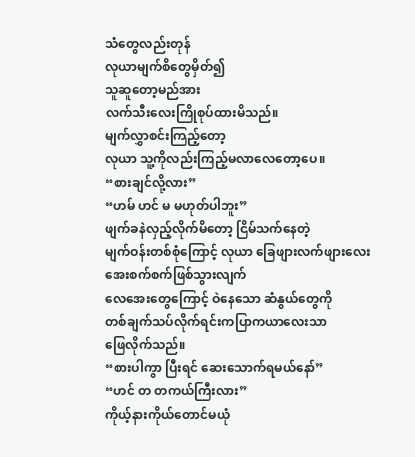သံတွေလည်းတုန်
လုယာမျက်စိတွေမှိတ်၍
သူဆူတော့မည်အား
လက်သီးလေးကြိုစုပ်ထားမိသည်။
မျက်လွှာစင်းကြည့်တော့
လုယာ သူ့ကိုလည်းကြည့်မလာလေတော့ပေ။
“စားချင်လို့လား”
“ဟမ် ဟင် မ မဟုတ်ပါဘူး”
ဖျက်ခနဲလှည့်လိုက်မိတော့ ငြိမ်သက်နေတဲ့
မျက်ဝန်းတစ်စုံကြောင့် လုယာ ခြေဖျားလက်ဖျားလေး
အေးစက်စက်ဖြစ်သွားလျက်
လေအေးတွေကြောင့် ဝဲနေသော ဆံနွယ်တွေကို
တစ်ချက်သပ်လိုက်ရင်းကပြာကယာလေးသာ
ဖြေလိုက်သည်။
“စားပါကွာ ပြီးရင် ဆေးသောက်ရမယ်နော်”
“ဟင် တ တကယ်ကြီးလား”
ကိုယ့်နားကိုယ်တောင်မယုံ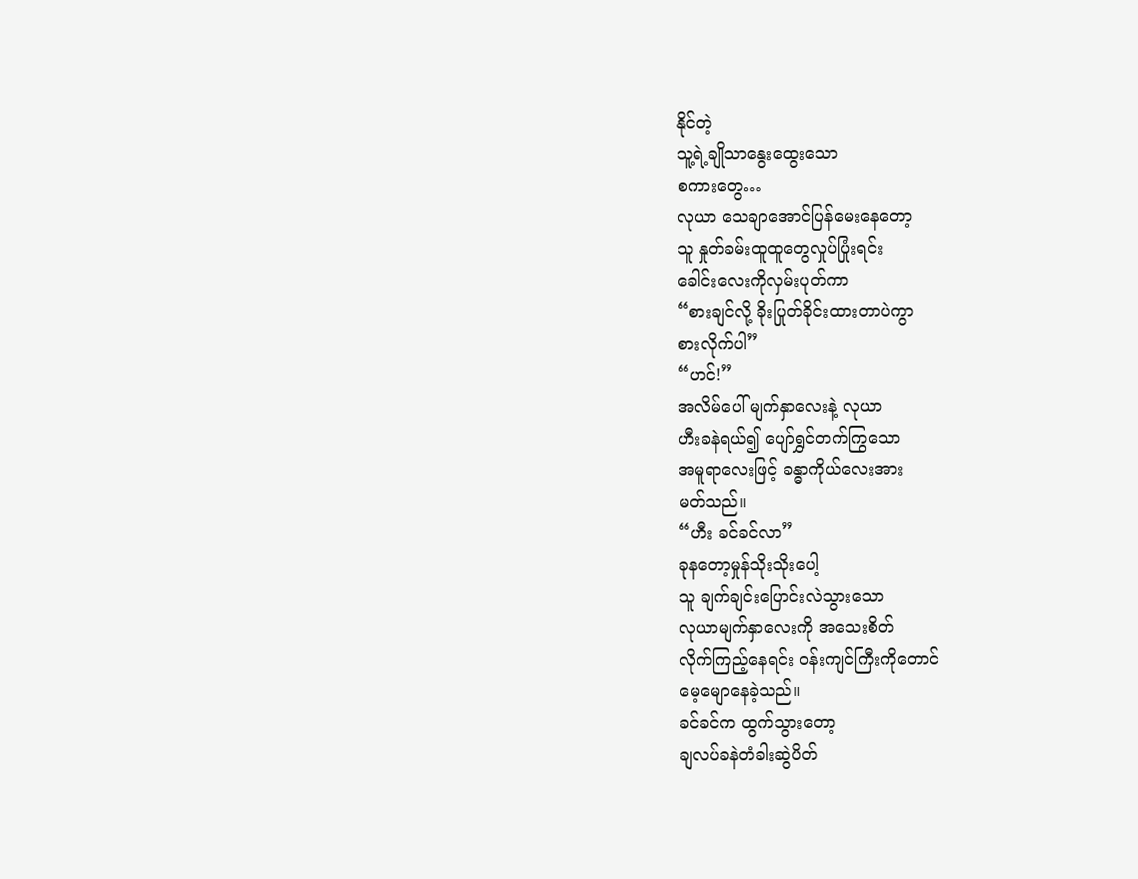နိုင်တဲ့
သူ့ရဲ့ချိုသာနွေးထွေးသော
စကားတွေ…
လုယာ သေချာအောင်ပြန်မေးနေတော့
သူ နှုတ်ခမ်းထူထူတွေလှုပ်ပြုံးရင်း
ခေါင်းလေးကိုလှမ်းပုတ်ကာ
“စားချင်လို့ ခိုးပြုတ်ခိုင်းထားတာပဲကွာ
စားလိုက်ပါ”
“ဟင်!”
အလိမ်ပေါ် မျက်နှာလေးနဲ့ လုယာ
ဟီးခနဲရယ်၍ ပျော်ရွှင်တက်ကြွသော
အမူရာလေးဖြင့် ခန္ဓာကိုယ်လေးအား
မတ်သည်။
“ဟီး ခင်ခင်လာ”
ခုနတော့မှုန်သိုးသိုးပေါ့
သူ ချက်ချင်းပြောင်းလဲသွားသော
လုယာမျက်နှာလေးကို အသေးစိတ်
လိုက်ကြည့်နေရင်း ဝန်းကျင်ကြီးကိုတောင်
မေ့မျောနေခဲ့သည်။
ခင်ခင်က ထွက်သွားတော့
ချလပ်ခနဲတံခါးဆွဲပိတ်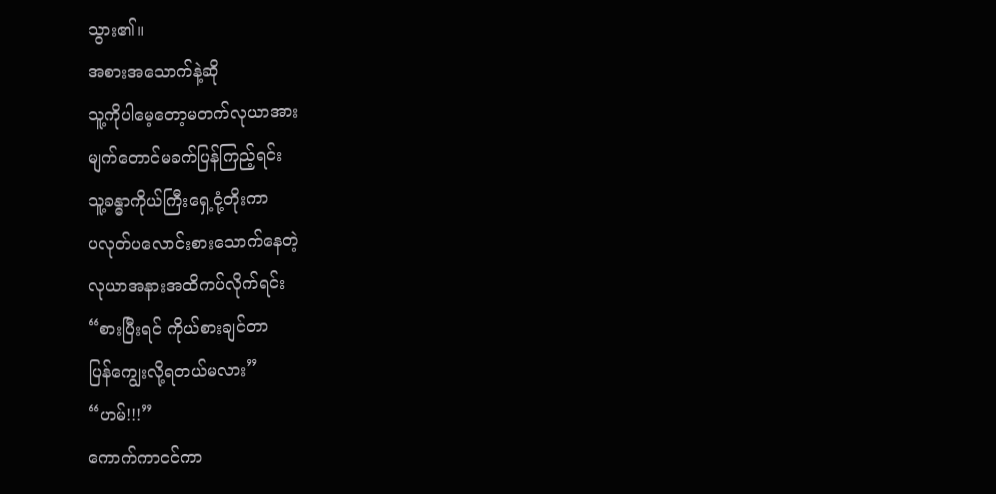သွား၏။
အစားအသောက်နဲ့ဆို
သူ့ကိုပါမေ့တော့မတက်လုယာအား
မျက်တောင်မခက်ပြန်ကြည့်ရင်း
သူ့ခန္ဓာကိုယ်ကြီးရှေ့ငုံ့တိုးကာ
ပလုတ်ပလောင်းစားသောက်နေတဲ့
လုယာအနားအထိကပ်လိုက်ရင်း
“စားပြီးရင် ကိုယ်စားချင်တာ
ပြန်ကျွေးလို့ရတယ်မလား”
“ဟမ်!!!”
ကောက်ကာငင်ကာ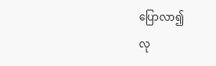ပြောလာ၍
လု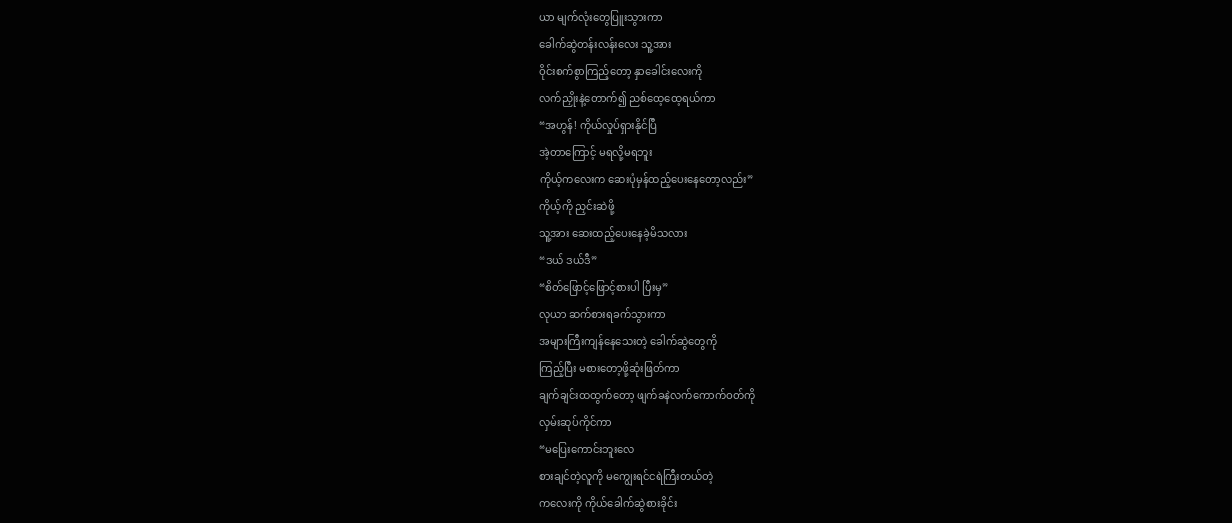ယာ မျက်လုံးတွေပြူးသွားကာ
ခေါက်ဆွဲတန်းလန်းလေး သူ့အား
ဝိုင်းစက်စွာကြည့်တော့ နှာခေါင်းလေးကို
လက်ညှိုးနဲ့တောက်၍ ညစ်ထေ့ထေ့ရယ်ကာ
“အဟွန်! ကိုယ်လှုပ်ရှားနိုင်ပြီ
အဲ့တာကြောင့် မရလို့မရဘူး
ကိုယ့်ကလေးက ဆေးပုံမှန်ထည့်ပေးနေတော့လည်း”
ကိုယ့်ကို ညှင်းဆဲဖို့
သူ့အား ဆေးထည့်ပေးနေခဲ့မိသလား
“ဒယ် ဒယ်ဒီ”
“စိတ်ဖြောင့်ဖြောင့်စားပါ ပြီးမှ”
လုယာ ဆက်စားရခက်သွားကာ
အများကြီးကျန်နေသေးတဲ့ ခေါက်ဆွဲတွေကို
ကြည့်ပြီး မစားတော့ဖို့ဆုံးဖြတ်ကာ
ချက်ချင်းထထွက်တော့ ဖျက်ခနဲလက်ကောက်ဝတ်ကို
လှမ်းဆုပ်ကိုင်ကာ
“မပြေးကောင်းဘူးလေ
စားချင်တဲ့လူကို မကျွေးရင်ငရဲကြီးတယ်တဲ့
ကလေးကို ကိုယ်ခေါက်ဆွဲစားခိုင်း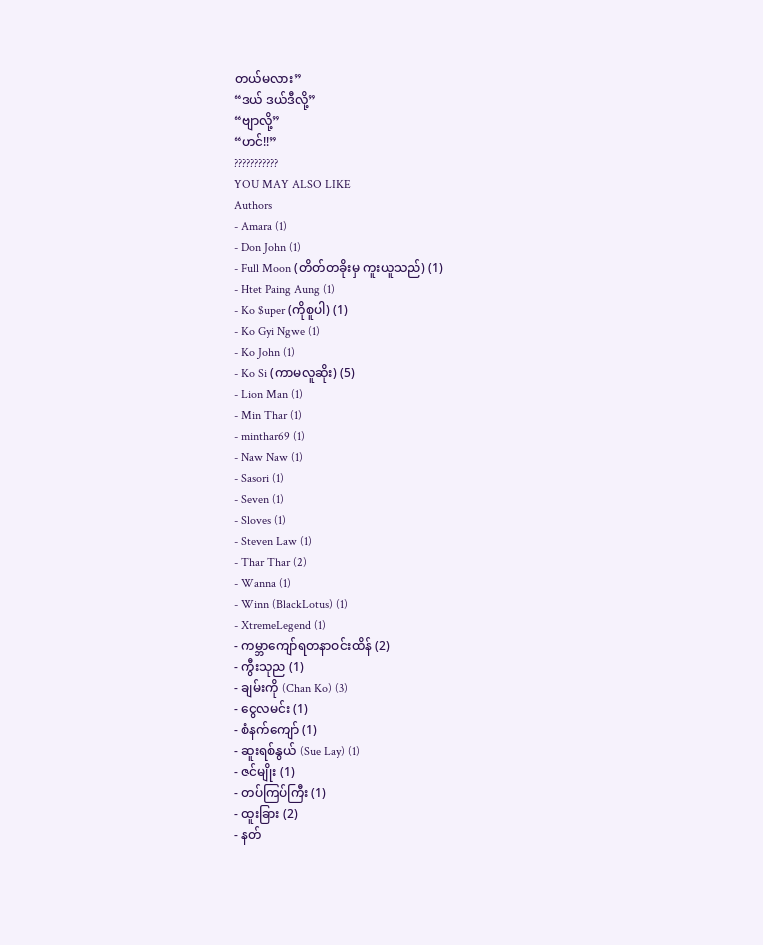တယ်မလား”
“ဒယ် ဒယ်ဒီလို့”
“ဗျာလို့”
“ဟင်!!”
???????????
YOU MAY ALSO LIKE
Authors
- Amara (1)
- Don John (1)
- Full Moon (တိတ်တခိုးမှ ကူးယူသည်) (1)
- Htet Paing Aung (1)
- Ko $uper (ကိုစူပါ) (1)
- Ko Gyi Ngwe (1)
- Ko John (1)
- Ko Si (ကာမလူဆိုး) (5)
- Lion Man (1)
- Min Thar (1)
- minthar69 (1)
- Naw Naw (1)
- Sasori (1)
- Seven (1)
- Sloves (1)
- Steven Law (1)
- Thar Thar (2)
- Wanna (1)
- Winn (BlackLotus) (1)
- XtremeLegend (1)
- ကမ္ဘာကျော်ရတနာဝင်းထိန် (2)
- ကွီးသုည (1)
- ချမ်းကို (Chan Ko) (3)
- ငွေလမင်း (1)
- စံနက်ကျော် (1)
- ဆူးရစ်နွယ် (Sue Lay) (1)
- ဇင်မျိုး (1)
- တပ်ကြပ်ကြီး (1)
- ထူးခြား (2)
- နတ်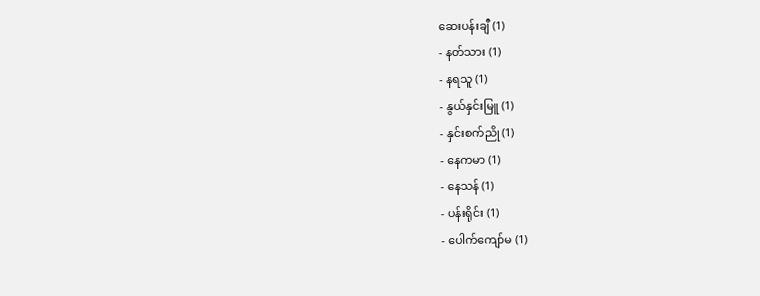ဆေးပန်းချီ (1)
- နတ်သား (1)
- နရသူ (1)
- နွယ်နှင်းမြူ (1)
- နှင်းစက်ညို (1)
- နေကမာ (1)
- နေသန် (1)
- ပန်းရိုင်း (1)
- ပေါက်ကျော်မ (1)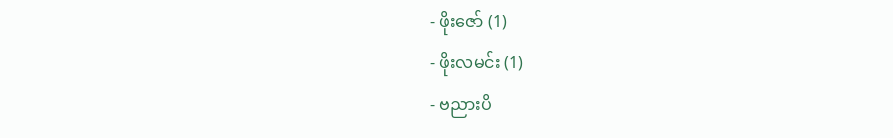- ဖိုးဇော် (1)
- ဖိုးလမင်း (1)
- ဗညားပိ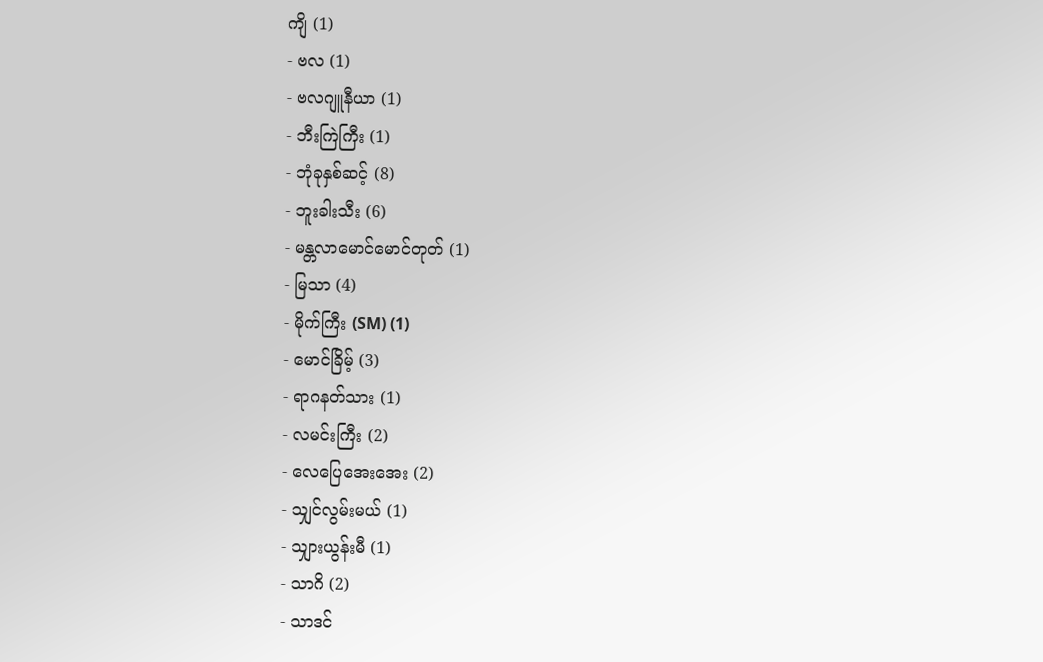ကျိ (1)
- ဗလ (1)
- ဗလဂျူနီယာ (1)
- ဘီးကြဲကြီး (1)
- ဘုံခုနှစ်ဆင့် (8)
- ဘူးခါးသီး (6)
- မန္တလာမောင်မောင်တုတ် (1)
- မြသာ (4)
- မိုက်ကြီး (SM) (1)
- မောင်ခြိမ့် (3)
- ရာဂနတ်သား (1)
- လမင်းကြီး (2)
- လေပြေအေးအေး (2)
- သျှင်လွမ်းမယ် (1)
- သျှားယွန်းမီ (1)
- သာဂိ (2)
- သာဒင်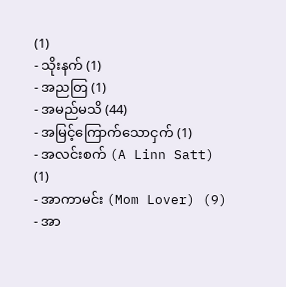(1)
- သိုးနက် (1)
- အညတြ (1)
- အမည်မသိ (44)
- အမြင့်ကြောက်သောငှက် (1)
- အလင်းစက် (A Linn Satt) (1)
- အာကာမင်း (Mom Lover) (9)
- အာ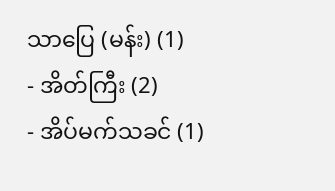သာပြေ (မန်း) (1)
- အိတ်ကြီး (2)
- အိပ်မက်သခင် (1)